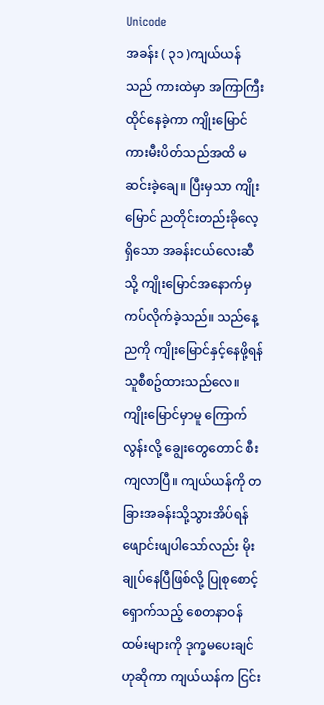Unicode
အခန်း ( ၃၁ )ကျယ်ယန်သည် ကားထဲမှာ အကြာကြီးထိုင်နေခဲ့ကာ ကျိုးမြောင် ကားမီးပိတ်သည်အထိ မဆင်းခဲ့ချေ။ ပြီးမှသာ ကျိုးမြောင် ညတိုင်းတည်းခိုလေ့ရှိသော အခန်းငယ်လေးဆီသို့ ကျိုးမြောင်အနောက်မှ ကပ်လိုက်ခဲ့သည်။ သည်နေ့ညကို ကျိုးမြောင်နှင့်နေဖို့ရန် သူစီစဥ်ထားသည်လေ။
ကျိုးမြောင်မှာမူ ကြောက်လွန်းလို့ ချွေးတွေတောင် စီးကျလာပြီ။ ကျယ်ယန်ကို တခြားအခန်းသို့သွားအိပ်ရန် ဖျောင်းဖျပါသော်လည်း မိုးချုပ်နေပြီဖြစ်လို့ ပြုစုစောင့်ရှောက်သည့် စေတနာဝန်ထမ်းများကို ဒုက္ခမပေးချင်ဟုဆိုကာ ကျယ်ယန်က ငြင်း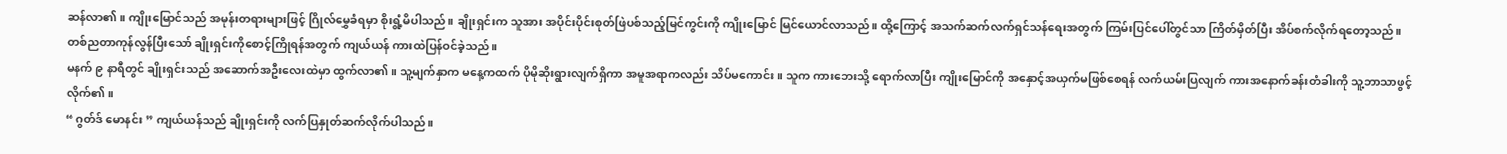ဆန်လာ၏။ ကျိုးမြောင်သည် အမုန်းတရားများဖြင့် ဂြိုလ်မွှေခံရမှာ စိုးရွံ့မိပါသည်။ ချိုးရှင်းက သူအား အပိုင်းပိုင်းစုတ်ဖြဲပစ်သည့်မြင်ကွင်းကို ကျိုးမြောင် မြင်ယောင်လာသည်။ ထို့ကြောင့် အသက်ဆက်လက်ရှင်သန်ရေးအတွက် ကြမ်းပြင်ပေါ်တွင်သာ ကြိတ်မှိတ်ပြီး အိပ်စက်လိုက်ရတော့သည်။
တစ်ညတာကုန်လွန်ပြီးသော် ချိုးရှင်းကိုစောင့်ကြိုရန်အတွက် ကျယ်ယန် ကားထဲပြန်ဝင်ခဲ့သည်။
မနက် ၉ နာရီတွင် ချိုးရှင်းသည် အဆောက်အဦးလေးထဲမှာ ထွက်လာ၏။ သူ့မျက်နှာက မနေ့ကထက် ပိုမိုဆိုးရွားလျက်ရှိကာ အမူအရာကလည်း သိပ်မကောင်း။ သူက ကားဘေးသို့ ရောက်လာပြီး ကျိုးမြောင်ကို အနှောင့်အယှက်မဖြစ်စေရန် လက်ယမ်းပြလျက် ကားအနောက်ခန်းတံခါးကို သူ့ဘာသာဖွင့်လိုက်၏။
“ ဂွတ်ဒ် မောနင်း ” ကျယ်ယန်သည် ချိုးရှင်းကို လက်ပြနှုတ်ဆက်လိုက်ပါသည်။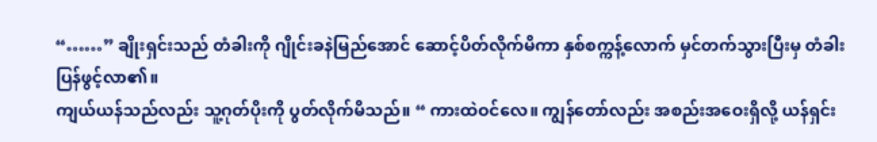“……” ချိုးရှင်းသည် တံခါးကို ဂျိုင်းခနဲမြည်အောင် ဆောင့်ပိတ်လိုက်မိကာ နှစ်စက္ကန့်လောက် မှင်တက်သွားပြီးမှ တံခါးပြန်ဖွင့်လာ၏။
ကျယ်ယန်သည်လည်း သူ့ဂုတ်ပိုးကို ပွတ်လိုက်မိသည်။ “ ကားထဲဝင်လေ။ ကျွန်တော်လည်း အစည်းအဝေးရှိလို့ ယန်ရှင်း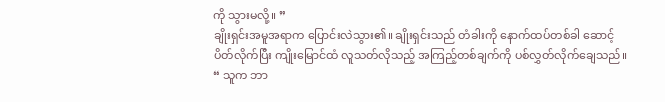ကို သွားမလို့။ ”
ချိုးရှင်းအမူအရာက ပြောင်းလဲသွား၏။ ချိုးရှင်းသည် တံခါးကို နောက်ထပ်တစ်ခါ ဆောင့်ပိတ်လိုက်ပြီး ကျိုးမြောင်ထံ လူသတ်လိုသည့် အကြည့်တစ်ချက်ကို ပစ်လွှတ်လိုက်ချေသည်။ “ သူက ဘာ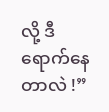လို့ ဒီရောက်နေတာလဲ !”